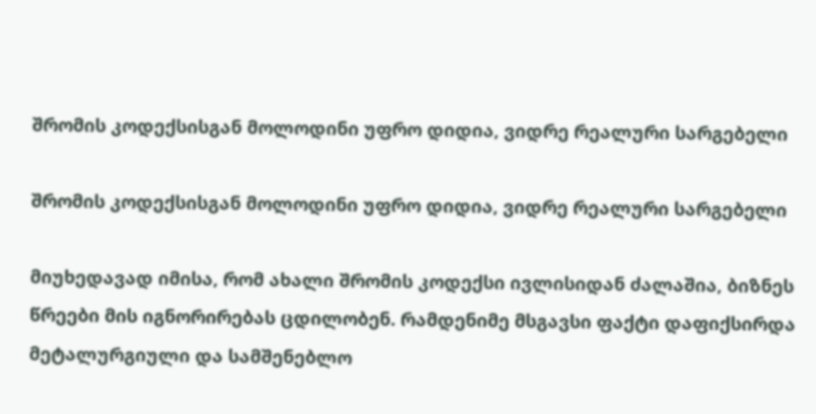შრომის კოდექსისგან მოლოდინი უფრო დიდია, ვიდრე რეალური სარგებელი

შრომის კოდექსისგან მოლოდინი უფრო დიდია, ვიდრე რეალური სარგებელი

მიუხედავად იმისა, რომ ახალი შრომის კოდექსი ივლისიდან ძალაშია, ბიზნეს წრეები მის იგნორირებას ცდილობენ. რამდენიმე მსგავსი ფაქტი დაფიქსირდა მეტალურგიული და სამშენებლო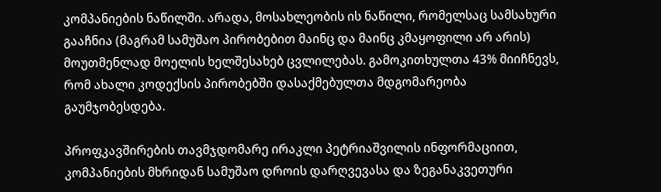კომპანიების ნაწილში. არადა, მოსახლეობის ის ნაწილი, რომელსაც სამსახური გააჩნია (მაგრამ სამუშაო პირობებით მაინც და მაინც კმაყოფილი არ არის) მოუთმენლად მოელის ხელშესახებ ცვლილებას. გამოკითხულთა 43% მიიჩნევს, რომ ახალი კოდექსის პირობებში დასაქმებულთა მდგომარეობა გაუმჯობესდება.

პროფკავშირების თავმჯდომარე ირაკლი პეტრიაშვილის ინფორმაციით, კომპანიების მხრიდან სამუშაო დროის დარღვევასა და ზეგანაკვეთური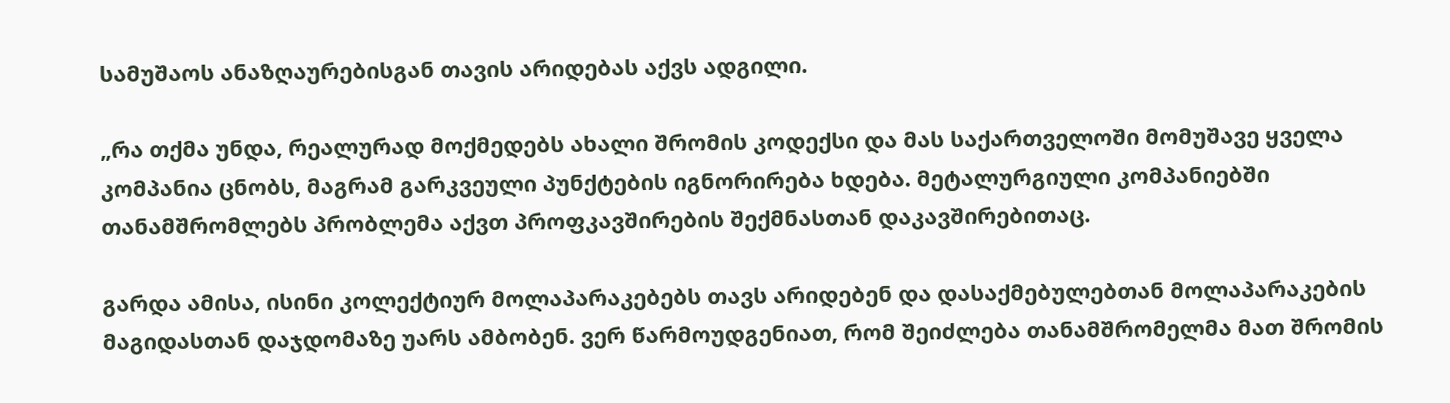სამუშაოს ანაზღაურებისგან თავის არიდებას აქვს ადგილი.

„რა თქმა უნდა, რეალურად მოქმედებს ახალი შრომის კოდექსი და მას საქართველოში მომუშავე ყველა კომპანია ცნობს, მაგრამ გარკვეული პუნქტების იგნორირება ხდება. მეტალურგიული კომპანიებში თანამშრომლებს პრობლემა აქვთ პროფკავშირების შექმნასთან დაკავშირებითაც.

გარდა ამისა, ისინი კოლექტიურ მოლაპარაკებებს თავს არიდებენ და დასაქმებულებთან მოლაპარაკების მაგიდასთან დაჯდომაზე უარს ამბობენ. ვერ წარმოუდგენიათ, რომ შეიძლება თანამშრომელმა მათ შრომის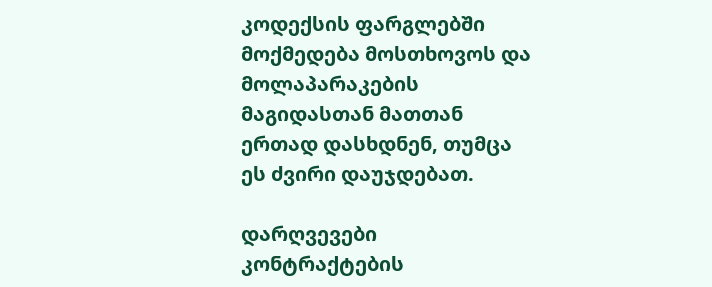კოდექსის ფარგლებში მოქმედება მოსთხოვოს და მოლაპარაკების მაგიდასთან მათთან ერთად დასხდნენ, თუმცა ეს ძვირი დაუჯდებათ.

დარღვევები კონტრაქტების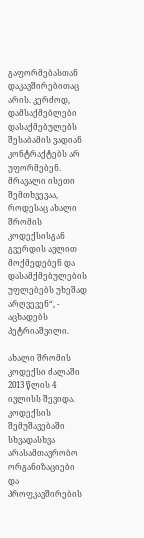გაფორმებასთან დაკავშირებითაც არის. კერძოდ, დამსაქმებლები დასაქმებულებს შესაბამის ვადიან კონტრაქტებს არ უფორმებენ. მრავალი ისეთი შემთხვევაა, როდესაც ახალი შრომის კოდექსისგან გვერდის ავლით მოქმედებენ და დასამქმებულების უფლებებს უხეშად არღვევენ“, - აცხადებს პეტრიაშვილი.

ახალი შრომის კოდექსი ძალაში 2013 წლის 4 ივლისს შევიდა. კოდექსის შემუშავებაში სხვადასხვა არასამთავრობო ორგანიზაციები და პროფკავშირების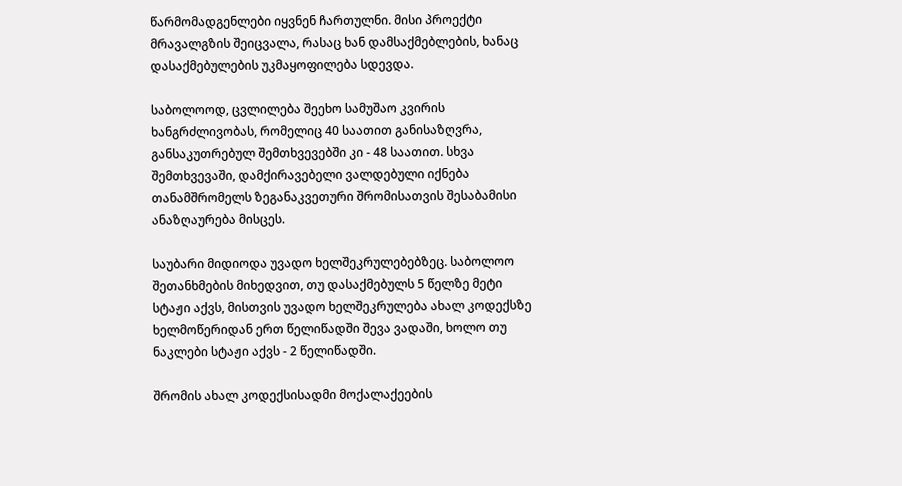წარმომადგენლები იყვნენ ჩართულნი. მისი პროექტი მრავალგზის შეიცვალა, რასაც ხან დამსაქმებლების, ხანაც დასაქმებულების უკმაყოფილება სდევდა.

საბოლოოდ, ცვლილება შეეხო სამუშაო კვირის ხანგრძლივობას, რომელიც 40 საათით განისაზღვრა, განსაკუთრებულ შემთხვევებში კი - 48 საათით. სხვა შემთხვევაში, დამქირავებელი ვალდებული იქნება თანამშრომელს ზეგანაკვეთური შრომისათვის შესაბამისი ანაზღაურება მისცეს.

საუბარი მიდიოდა უვადო ხელშეკრულებებზეც. საბოლოო შეთანხმების მიხედვით, თუ დასაქმებულს 5 წელზე მეტი სტაჟი აქვს, მისთვის უვადო ხელშეკრულება ახალ კოდექსზე ხელმოწერიდან ერთ წელიწადში შევა ვადაში, ხოლო თუ ნაკლები სტაჟი აქვს - 2 წელიწადში.

შრომის ახალ კოდექსისადმი მოქალაქეების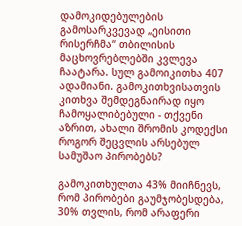დამოკიდებულების გამოსარკვევად „ეისითი რისერჩმა“ თბილისის მაცხოვრებლებში კვლევა ჩაატარა. სულ გამოიკითხა 407 ადამიანი. გამოკითხვისათვის კითხვა შემდეგნაირად იყო ჩამოყალიბებული - თქვენი აზრით, ახალი შრომის კოდექსი როგორ შეცვლის არსებულ სამუშაო პირობებს?

გამოკითხულთა 43% მიიჩნევს, რომ პირობები გაუმჯობესდება, 30% თვლის, რომ არაფერი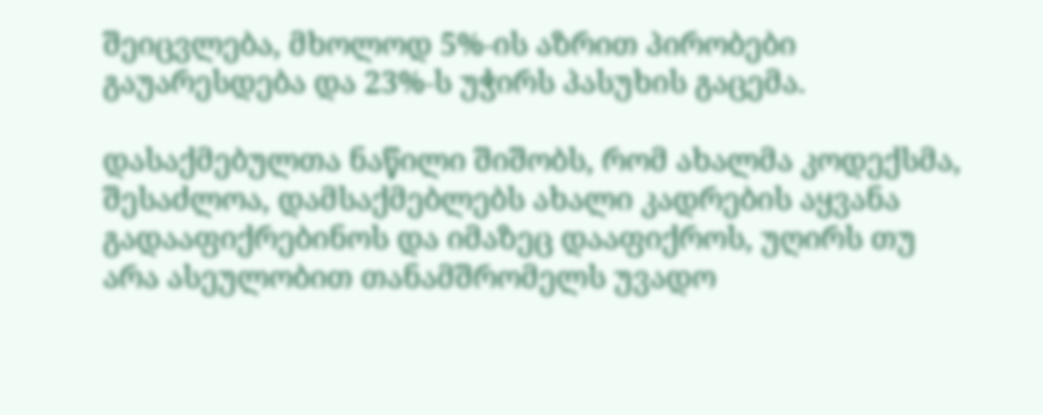შეიცვლება, მხოლოდ 5%-ის აზრით პირობები გაუარესდება და 23%-ს უჭირს პასუხის გაცემა.

დასაქმებულთა ნაწილი შიშობს, რომ ახალმა კოდექსმა, შესაძლოა, დამსაქმებლებს ახალი კადრების აყვანა გადააფიქრებინოს და იმაზეც დააფიქროს, უღირს თუ არა ასეულობით თანამშრომელს უვადო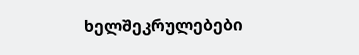ხელშეკრულებები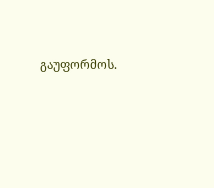გაუფორმოს.